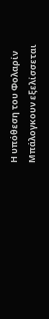Η υπόθεση του Φολαρίν Μπάλογκουν εξελίσσεται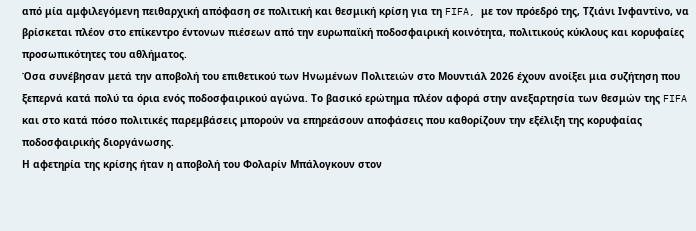από μία αμφιλεγόμενη πειθαρχική απόφαση σε πολιτική και θεσμική κρίση για τη FIFA, με τον πρόεδρό της, Τζιάνι Ινφαντίνο, να βρίσκεται πλέον στο επίκεντρο έντονων πιέσεων από την ευρωπαϊκή ποδοσφαιρική κοινότητα, πολιτικούς κύκλους και κορυφαίες προσωπικότητες του αθλήματος.
Όσα συνέβησαν μετά την αποβολή του επιθετικού των Ηνωμένων Πολιτειών στο Μουντιάλ 2026 έχουν ανοίξει μια συζήτηση που ξεπερνά κατά πολύ τα όρια ενός ποδοσφαιρικού αγώνα. Το βασικό ερώτημα πλέον αφορά στην ανεξαρτησία των θεσμών της FIFA και στο κατά πόσο πολιτικές παρεμβάσεις μπορούν να επηρεάσουν αποφάσεις που καθορίζουν την εξέλιξη της κορυφαίας ποδοσφαιρικής διοργάνωσης.
Η αφετηρία της κρίσης ήταν η αποβολή του Φολαρίν Μπάλογκουν στον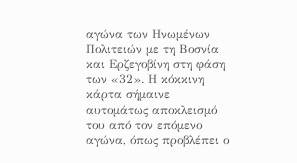αγώνα των Ηνωμένων Πολιτειών με τη Βοσνία και Ερζεγοβίνη στη φάση των «32». Η κόκκινη κάρτα σήμαινε αυτομάτως αποκλεισμό του από τον επόμενο αγώνα, όπως προβλέπει ο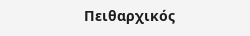Πειθαρχικός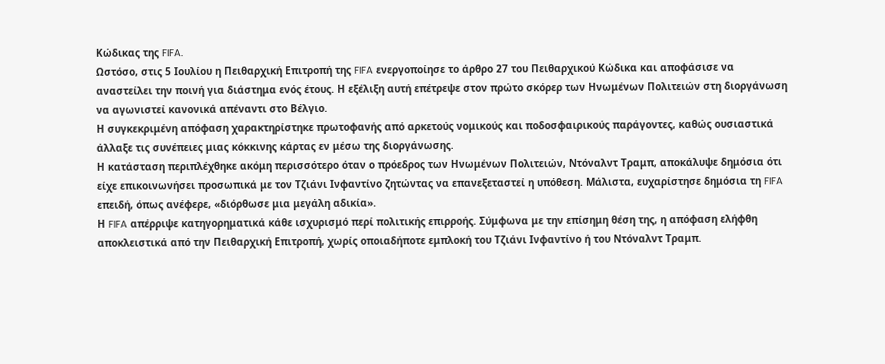Κώδικας της FIFA.
Ωστόσο, στις 5 Ιουλίου η Πειθαρχική Επιτροπή της FIFA ενεργοποίησε το άρθρο 27 του Πειθαρχικού Κώδικα και αποφάσισε να αναστείλει την ποινή για διάστημα ενός έτους. Η εξέλιξη αυτή επέτρεψε στον πρώτο σκόρερ των Ηνωμένων Πολιτειών στη διοργάνωση να αγωνιστεί κανονικά απέναντι στο Βέλγιο.
Η συγκεκριμένη απόφαση χαρακτηρίστηκε πρωτοφανής από αρκετούς νομικούς και ποδοσφαιρικούς παράγοντες, καθώς ουσιαστικά άλλαξε τις συνέπειες μιας κόκκινης κάρτας εν μέσω της διοργάνωσης.
Η κατάσταση περιπλέχθηκε ακόμη περισσότερο όταν ο πρόεδρος των Ηνωμένων Πολιτειών, Ντόναλντ Τραμπ, αποκάλυψε δημόσια ότι είχε επικοινωνήσει προσωπικά με τον Τζιάνι Ινφαντίνο ζητώντας να επανεξεταστεί η υπόθεση. Μάλιστα, ευχαρίστησε δημόσια τη FIFA επειδή, όπως ανέφερε, «διόρθωσε μια μεγάλη αδικία».
Η FIFA απέρριψε κατηγορηματικά κάθε ισχυρισμό περί πολιτικής επιρροής. Σύμφωνα με την επίσημη θέση της, η απόφαση ελήφθη αποκλειστικά από την Πειθαρχική Επιτροπή, χωρίς οποιαδήποτε εμπλοκή του Τζιάνι Ινφαντίνο ή του Ντόναλντ Τραμπ.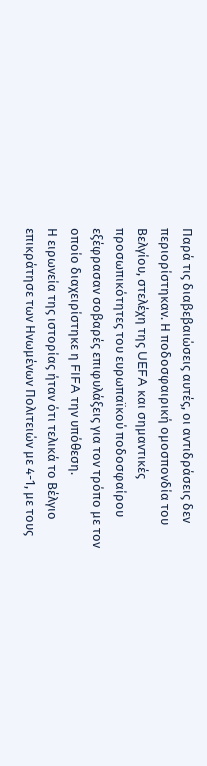Παρά τις διαβεβαιώσεις αυτές, οι αντιδράσεις δεν περιορίστηκαν. Η ποδοσφαιρική ομοσπονδία του Βελγίου, στελέχη της UEFA και σημαντικές προσωπικότητες του ευρωπαϊκού ποδοσφαίρου εξέφρασαν σοβαρές επιφυλάξεις για τον τρόπο με τον οποίο διαχειρίστηκε η FIFA την υπόθεση.
Η ειρωνεία της ιστορίας ήταν ότι τελικά το Βέλγιο επικράτησε των Ηνωμένων Πολιτειών με 4-1, με τους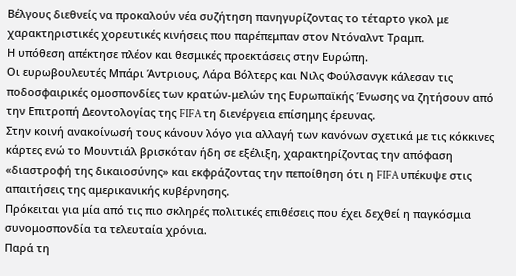Βέλγους διεθνείς να προκαλούν νέα συζήτηση πανηγυρίζοντας το τέταρτο γκολ με χαρακτηριστικές χορευτικές κινήσεις που παρέπεμπαν στον Ντόναλντ Τραμπ.
Η υπόθεση απέκτησε πλέον και θεσμικές προεκτάσεις στην Ευρώπη.
Οι ευρωβουλευτές Μπάρι Άντριους, Λάρα Βόλτερς και Νιλς Φούλσανγκ κάλεσαν τις ποδοσφαιρικές ομοσπονδίες των κρατών-μελών της Ευρωπαϊκής Ένωσης να ζητήσουν από την Επιτροπή Δεοντολογίας της FIFA τη διενέργεια επίσημης έρευνας.
Στην κοινή ανακοίνωσή τους κάνουν λόγο για αλλαγή των κανόνων σχετικά με τις κόκκινες κάρτες ενώ το Μουντιάλ βρισκόταν ήδη σε εξέλιξη, χαρακτηρίζοντας την απόφαση «διαστροφή της δικαιοσύνης» και εκφράζοντας την πεποίθηση ότι η FIFA υπέκυψε στις απαιτήσεις της αμερικανικής κυβέρνησης.
Πρόκειται για μία από τις πιο σκληρές πολιτικές επιθέσεις που έχει δεχθεί η παγκόσμια συνομοσπονδία τα τελευταία χρόνια.
Παρά τη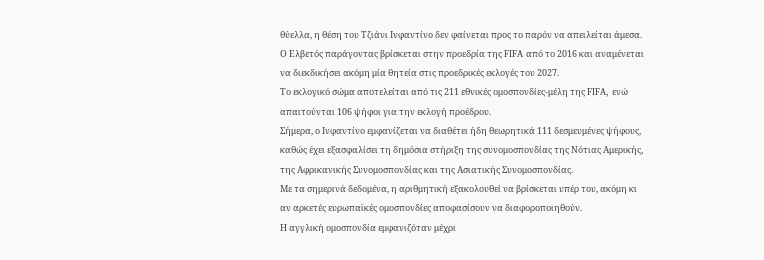θύελλα, η θέση του Τζιάνι Ινφαντίνο δεν φαίνεται προς το παρόν να απειλείται άμεσα.
Ο Ελβετός παράγοντας βρίσκεται στην προεδρία της FIFA από το 2016 και αναμένεται να διεκδικήσει ακόμη μία θητεία στις προεδρικές εκλογές του 2027.
Το εκλογικό σώμα αποτελείται από τις 211 εθνικές ομοσπονδίες-μέλη της FIFA, ενώ απαιτούνται 106 ψήφοι για την εκλογή προέδρου.
Σήμερα, ο Ινφαντίνο εμφανίζεται να διαθέτει ήδη θεωρητικά 111 δεσμευμένες ψήφους, καθώς έχει εξασφαλίσει τη δημόσια στήριξη της συνομοσπονδίας της Νότιας Αμερικής, της Αφρικανικής Συνομοσπονδίας και της Ασιατικής Συνομοσπονδίας.
Με τα σημερινά δεδομένα, η αριθμητική εξακολουθεί να βρίσκεται υπέρ του, ακόμη κι αν αρκετές ευρωπαϊκές ομοσπονδίες αποφασίσουν να διαφοροποιηθούν.
Η αγγλική ομοσπονδία εμφανιζόταν μέχρι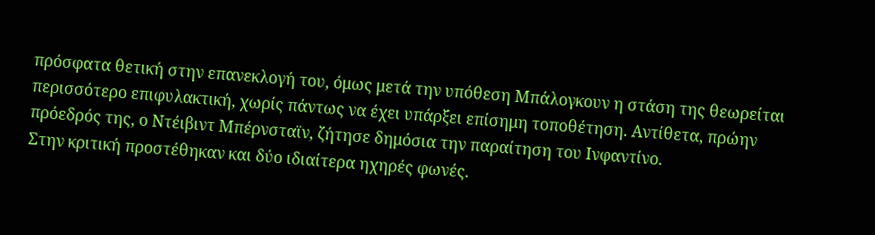πρόσφατα θετική στην επανεκλογή του, όμως μετά την υπόθεση Μπάλογκουν η στάση της θεωρείται περισσότερο επιφυλακτική, χωρίς πάντως να έχει υπάρξει επίσημη τοποθέτηση. Αντίθετα, πρώην πρόεδρός της, ο Ντέιβιντ Μπέρνσταϊν, ζήτησε δημόσια την παραίτηση του Ινφαντίνο.
Στην κριτική προστέθηκαν και δύο ιδιαίτερα ηχηρές φωνές.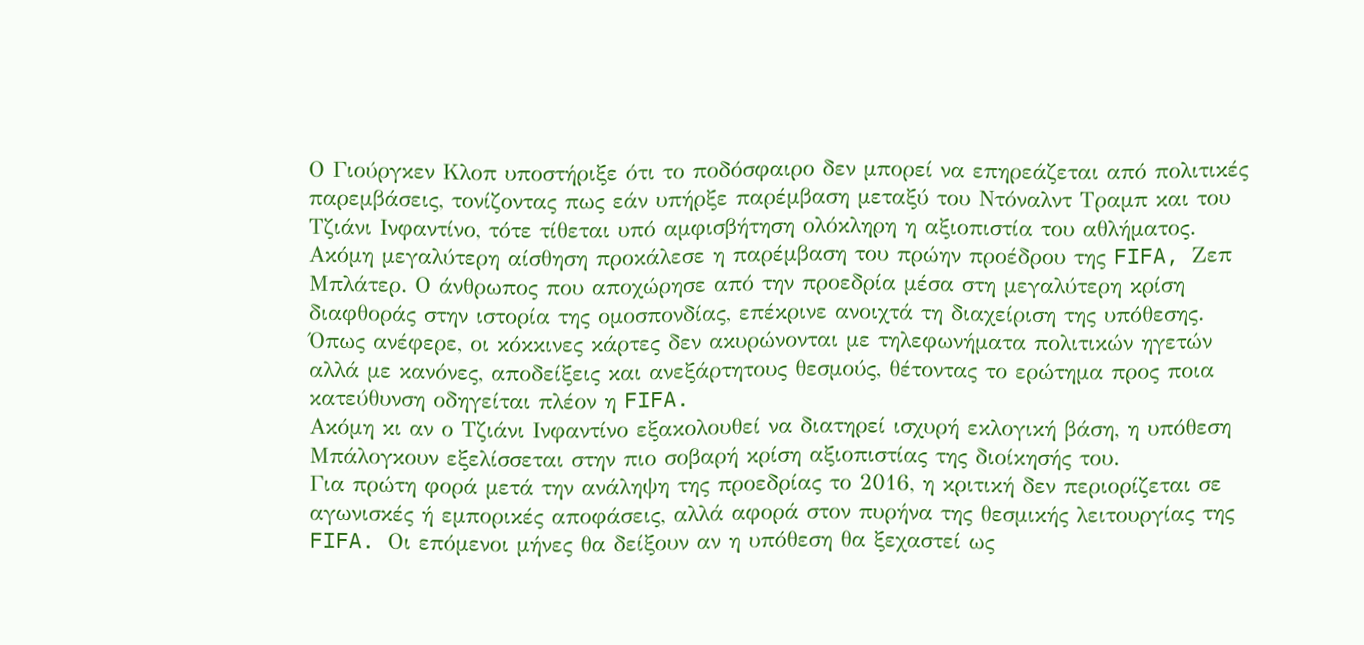Ο Γιούργκεν Κλοπ υποστήριξε ότι το ποδόσφαιρο δεν μπορεί να επηρεάζεται από πολιτικές παρεμβάσεις, τονίζοντας πως εάν υπήρξε παρέμβαση μεταξύ του Ντόναλντ Τραμπ και του Τζιάνι Ινφαντίνο, τότε τίθεται υπό αμφισβήτηση ολόκληρη η αξιοπιστία του αθλήματος.
Ακόμη μεγαλύτερη αίσθηση προκάλεσε η παρέμβαση του πρώην προέδρου της FIFA, Ζεπ Μπλάτερ. Ο άνθρωπος που αποχώρησε από την προεδρία μέσα στη μεγαλύτερη κρίση διαφθοράς στην ιστορία της ομοσπονδίας, επέκρινε ανοιχτά τη διαχείριση της υπόθεσης.
Όπως ανέφερε, οι κόκκινες κάρτες δεν ακυρώνονται με τηλεφωνήματα πολιτικών ηγετών αλλά με κανόνες, αποδείξεις και ανεξάρτητους θεσμούς, θέτοντας το ερώτημα προς ποια κατεύθυνση οδηγείται πλέον η FIFA.
Ακόμη κι αν ο Τζιάνι Ινφαντίνο εξακολουθεί να διατηρεί ισχυρή εκλογική βάση, η υπόθεση Μπάλογκουν εξελίσσεται στην πιο σοβαρή κρίση αξιοπιστίας της διοίκησής του.
Για πρώτη φορά μετά την ανάληψη της προεδρίας το 2016, η κριτική δεν περιορίζεται σε αγωνισκές ή εμπορικές αποφάσεις, αλλά αφορά στον πυρήνα της θεσμικής λειτουργίας της FIFA. Οι επόμενοι μήνες θα δείξουν αν η υπόθεση θα ξεχαστεί ως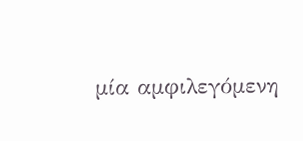μία αμφιλεγόμενη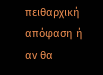πειθαρχική απόφαση ή αν θα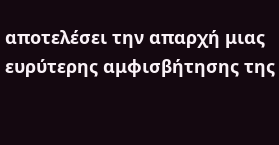αποτελέσει την απαρχή μιας ευρύτερης αμφισβήτησης της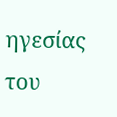ηγεσίας του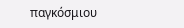παγκόσμιου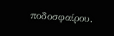ποδοσφαίρου.